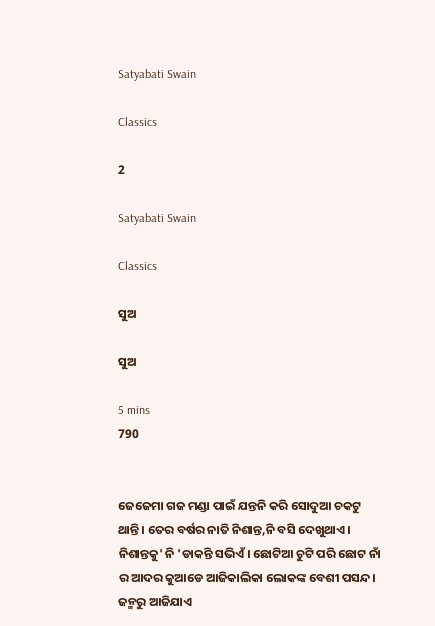Satyabati Swain

Classics

2

Satyabati Swain

Classics

ସୁଅ

ସୁଅ

5 mins
790


ଜେଜେମା ଗଜ ମଣ୍ଡା ପାଇଁ ଯନ୍ତନି କରି ସୋଦୁଆ ଚକଟୁ ଥାନ୍ତି। ତେର ବର୍ଷର ନାତି ନିଶାନ୍ତ,ନି ବସି ଦେଖୁଥାଏ। ନିଶାନ୍ତକୁ' ନି 'ଡାକନ୍ତି ସଭିଏଁ। ଛୋଟିଆ ଚୁଟି ପରି ଛୋଟ ନାଁ ର ଆଦର କୁଆଡେ ଆଜିକାଲିକା ଲୋକଙ୍କ ବେଶୀ ପସନ୍ଦ। ଜନ୍ମରୁ ଆଜିଯାଏ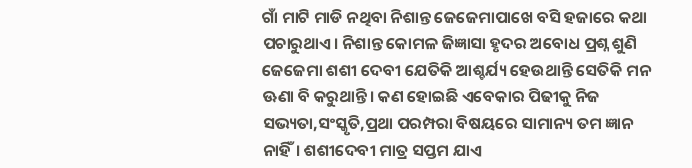ଗାଁ ମାଟି ମାଡି ନଥିବା ନିଶାନ୍ତ ଜେଜେମାପାଖେ ବସି ହଜାରେ କଥା ପଚାରୁଥାଏ। ନିଶାନ୍ତ କୋମଳ ଜିଜ୍ଞାସା ହୃଦର ଅବୋଧ ପ୍ରଶ୍ନ ଶୁଣି ଜେଜେମା ଶଶୀ ଦେବୀ ଯେତିକି ଆଶ୍ଚର୍ଯ୍ୟ ହେଉଥାନ୍ତି ସେତିକି ମନ ଊଣା ବି କରୁଥାନ୍ତି। କଣ ହୋଇଛି ଏବେକାର ପିଢୀକୁ ନିଜ ସଭ୍ୟତା,ସଂସ୍କୃତି,ପ୍ରଥା ପରମ୍ପରା ବିଷୟରେ ସାମାନ୍ୟ ତମ ଜ୍ଞାନ ନାହିଁ। ଶଶୀଦେବୀ ମାତ୍ର ସପ୍ତମ ଯାଏ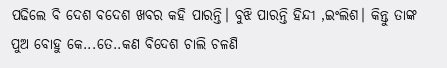ପଢିଲେ ବି ଦେଶ ବଦେଶ ଖବର କହି ପାରନ୍ତି। ବୁଝି ପାରନ୍ତି ହିନ୍ଦୀ ,ଇଂଲିଶ। କିନ୍ତୁ ତାଙ୍କ ପୁଅ ବୋହୁ କେ...ତେ..କଣ ବିଦେଶ ଚାଲି ଚଳଣି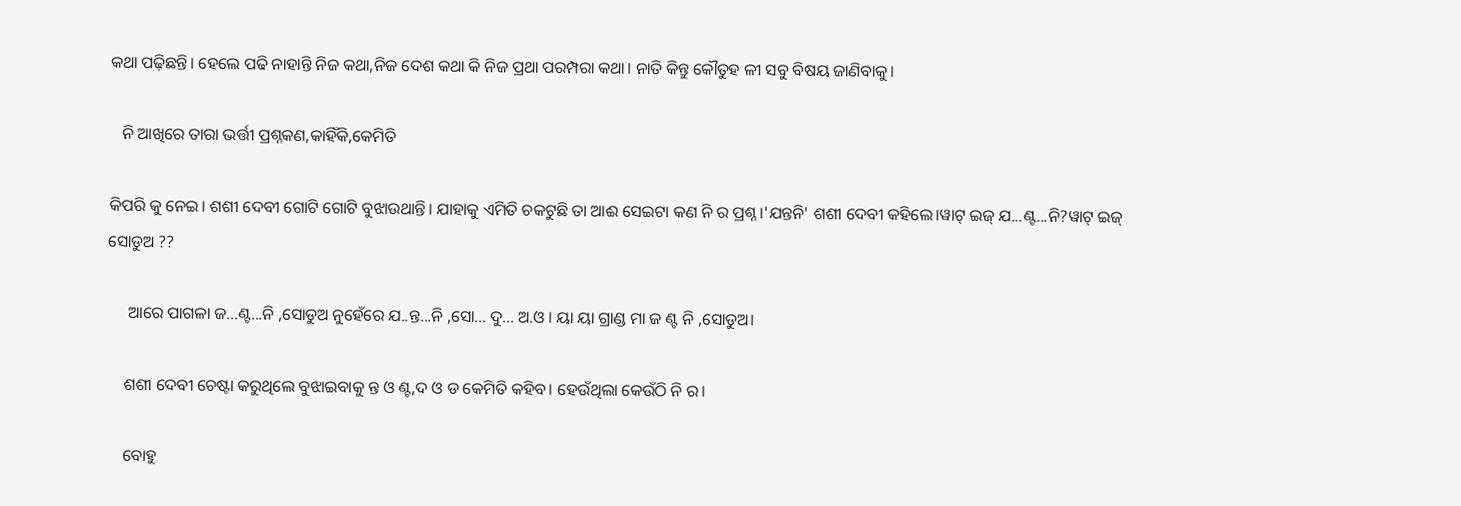କଥା ପଢ଼ିଛନ୍ତି। ହେଲେ ପଢି ନାହାନ୍ତି ନିଜ କଥା,ନିଜ ଦେଶ କଥା କି ନିଜ ପ୍ରଥା ପରମ୍ପରା କଥା। ନାତି କିନ୍ତୁ କୌତୁହ ଳୀ ସବୁ ବିଷୟ ଜାଣିବାକୁ।

   ନି ଆଖିରେ ତାରା ଭର୍ତ୍ତୀ ପ୍ରଶ୍ନକଣ,କାହିଁକି,କେମିତି

କିପରି କୁ ନେଇ। ଶଶୀ ଦେବୀ ଗୋଟି ଗୋଟି ବୁଝାଉଥାନ୍ତି। ଯାହାକୁ ଏମିତି ଚକଟୁଛି ତା ଆଈ ସେଇଟା କଣ ନି ର ପ୍ରଶ୍ନ।'ଯନ୍ତନି' ଶଶୀ ଦେବୀ କହିଲେ।ୱାଟ୍ ଇଜ୍ ଯ...ଣ୍ଟ...ନି?ୱାଟ୍ ଇଜ୍ ସୋଡୁଅ ??

     ଆରେ ପାଗଳା ଜ...ଣ୍ଟ...ନି ,ସୋଡୁଅ ନୁହେଁରେ ଯ..ନ୍ତ...ନି ,ସୋ... ଦୁ... ଅ.ଓ । ୟା ୟା ଗ୍ରାଣ୍ଡ ମା ଜ ଣ୍ଟ ନି ,ସୋଡୁଅ।

    ଶଶୀ ଦେବୀ ଚେଷ୍ଟା କରୁଥିଲେ ବୁଝାଇବାକୁ ନ୍ତ ଓ ଣ୍ଟ,ଦ ଓ ଡ କେମିତି କହିବ। ହେଉଁଥିଲା କେଉଁଠି ନି ର।

    ବୋହୁ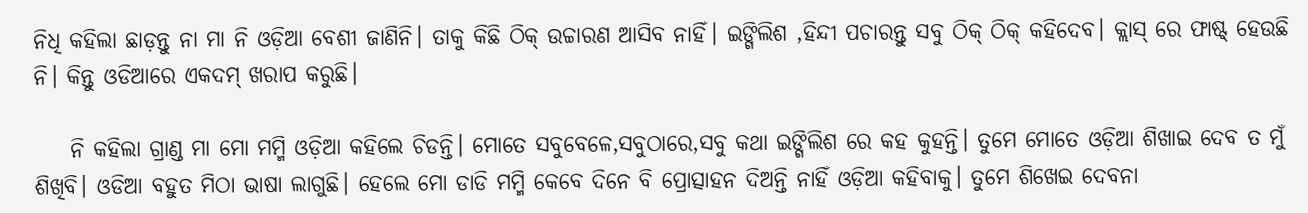ନିଧି କହିଲା ଛାଡ଼ନ୍ତୁ ନା ମା ନି ଓଡ଼ିଆ ବେଶୀ ଜାଣିନି। ତାକୁ କିଛି ଠିକ୍ ଉଚ୍ଚାରଣ ଆସିବ ନାହିଁ। ଇଙ୍ଗିଲିଶ ,ହିନ୍ଦୀ ପଚାରନ୍ତୁ ସବୁ ଠିକ୍ ଠିକ୍ କହିଦେବ। କ୍ଲାସ୍ ରେ ଫାଷ୍ଟ୍ ହେଉଛି ନି। କିନ୍ତୁ ଓଡିଆରେ ଏକଦମ୍ ଖରାପ କରୁଛି।

    ନି କହିଲା ଗ୍ରାଣ୍ଡ ମା ମୋ ମମ୍ମି ଓଡ଼ିଆ କହିଲେ ଚିଡନ୍ତି। ମୋତେ ସବୁବେଳେ,ସବୁଠାରେ,ସବୁ କଥା ଇଙ୍ଗିଲିଶ ରେ କହ କୁହନ୍ତି। ତୁମେ ମୋତେ ଓଡ଼ିଆ ଶିଖାଇ ଦେବ ତ ମୁଁ ଶିଖିବି। ଓଡିଆ ବହୁତ ମିଠା ଭାଷା ଲାଗୁଛି। ହେଲେ ମୋ ଡାଡି ମମ୍ମି କେବେ ଦିନେ ବି ପ୍ରୋତ୍ସାହନ ଦିଅନ୍ତି ନାହିଁ ଓଡ଼ିଆ କହିବାକୁ। ତୁମେ ଶିଖେଇ ଦେବନା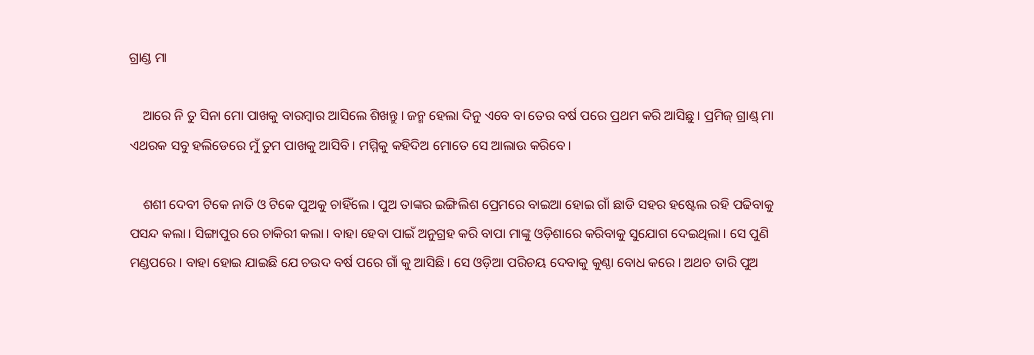ଗ୍ରାଣ୍ଡ ମା

    ଆରେ ନି ତୁ ସିନା ମୋ ପାଖକୁ ବାରମ୍ବାର ଆସିଲେ ଶିଖନ୍ତୁ। ଜନ୍ମ ହେଲା ଦିନୁ ଏବେ ବା ତେର ବର୍ଷ ପରେ ପ୍ରଥମ କରି ଆସିଛୁ। ପ୍ରମିଜ୍ ଗ୍ରାଣ୍ଡ୍ ମା ଏଥରକ ସବୁ ହଲିଡେରେ ମୁଁ ତୁମ ପାଖକୁ ଆସିବି। ମମ୍ମିକୁ କହିଦିଅ ମୋତେ ସେ ଆଲାଉ କରିବେ।

    ଶଶୀ ଦେବୀ ଟିକେ ନାତି ଓ ଟିକେ ପୁଅକୁ ଚାହିଁଲେ। ପୁଅ ତାଙ୍କର ଇଙ୍ଗିଲିଶ ପ୍ରେମରେ ବାଇଆ ହୋଇ ଗାଁ ଛାଡି ସହର ହଷ୍ଟେଲ ରହି ପଢିବାକୁ ପସନ୍ଦ କଲା। ସିଙ୍ଗାପୁର ରେ ଚାକିରୀ କଲା। ବାହା ହେବା ପାଇଁ ଅନୁଗ୍ରହ କରି ବାପା ମାଙ୍କୁ ଓଡ଼ିଶାରେ କରିବାକୁ ସୁଯୋଗ ଦେଇଥିଲା। ସେ ପୁଣି ମଣ୍ଡପରେ। ବାହା ହୋଇ ଯାଇଛି ଯେ ଚଉଦ ବର୍ଷ ପରେ ଗାଁ କୁ ଆସିଛି। ସେ ଓଡ଼ିଆ ପରିଚୟ ଦେବାକୁ କୁଣ୍ଠା ବୋଧ କରେ। ଅଥଚ ତାରି ପୁଅ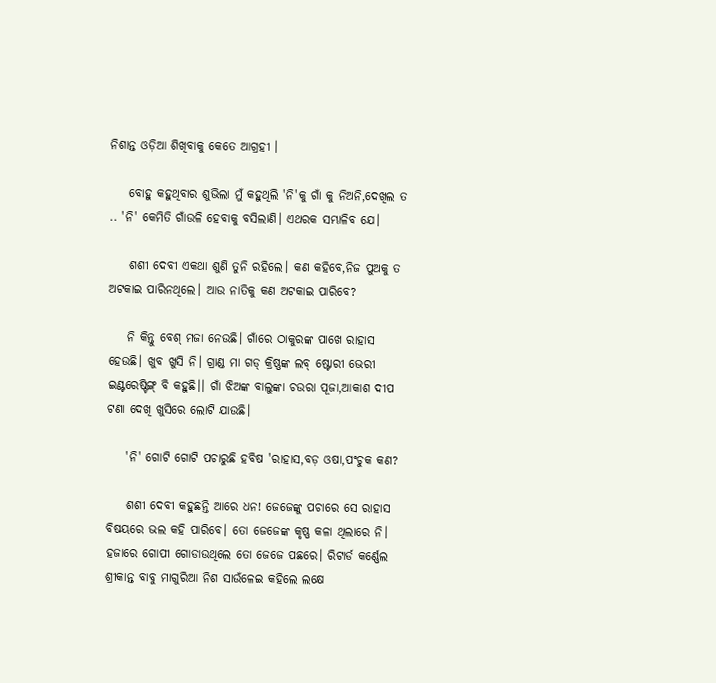ନିଶାନ୍ତ ଓଡ଼ିଆ ଶିଖିବାକୁ କେତେ ଆଗ୍ରହୀ ।

    ବୋହୁ କହୁଥିବାର ଶୁଭିଲା ମୁଁ କହୁଥିଲି 'ନି'କୁ ଗାଁ କୁ ନିଅନି,ଦେଖିଲ ତ .. 'ନି' କେମିତି ଗାଁଉଳି ହେବାକୁ ବସିଲାଣି। ଏଥରକ ସମ୍ଭାଳିବ ଯେ।

    ଶଶୀ ଦେବୀ ଏକଥା ଶୁଣି ତୁନି ରହିଲେ। କଣ କହିବେ,ନିଜ ପୁଅକୁ ତ ଅଟକାଇ ପାରିନଥିଲେ। ଆଉ ନାତିକୁ କଣ ଅଟକାଇ ପାରିବେ?

    ନି କିନ୍ତୁ ବେଶ୍ ମଜା ନେଉଛି। ଗାଁରେ ଠାକୁରଙ୍କ ପାଖେ ରାହାସ ହେଉଛି। ଖୁବ ଖୁସି ନି। ଗ୍ରାଣ୍ଡ ମା ଗଡ୍ କ୍ରିଷ୍ଣଙ୍କ ଲବ୍ ଷ୍ଟୋରୀ ଭେରୀ ଇଣ୍ଟରେଷ୍ଟିଙ୍ଗ୍ ବି କହୁଛି।। ଗାଁ ଝିଅଙ୍କ ବାଲୁଙ୍କା ଚଉରା ପୂଜା,ଆକାଶ ଦୀପ ଟଣା ଦେଖି ଖୁସିରେ ଲୋଟି ଯାଉଛି।

    'ନି' ଗୋଟି ଗୋଟି ପଚାରୁଛି ହବିଷ 'ରାହାସ,ବଡ଼ ଓଷା,ପଂଚୁକ କଣ?

    ଶଶୀ ଦେବୀ କହୁଛନ୍ତି ଆରେ ଧନ! ଜେଜେଙ୍କୁ ପଚାରେ ସେ ରାହାସ ବିଷୟରେ ଭଲ କହି ପାରିବେ। ତୋ ଜେଜେଙ୍କ କୃଷ୍ଣ କଳା ଥିଲାରେ ନି। ହଜାରେ ଗୋପୀ ଗୋଡାଉଥିଲେ ତୋ ଜେଜେ ପଛରେ। ରିଟାର୍ଡ କର୍ଣ୍ଣେଲ ଶ୍ରୀକାନ୍ତ ବାବୁ ମାଗୁରିଆ ନିଶ ସାଉଁଳେଇ କହିଲେ ଲକ୍ଷେ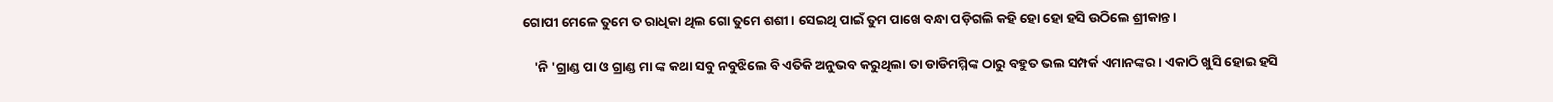ଗୋପୀ ମେଳେ ତୁମେ ତ ରାଧିକା ଥିଲ ଗୋ ତୁମେ ଶଶୀ। ସେଇଥି ପାଇଁ ତୁମ ପାଖେ ବନ୍ଧା ପଡ଼ିଗଲି କହି ହୋ ହୋ ହସି ଉଠିଲେ ଶ୍ରୀକାନ୍ତ।

    'ନି 'ଗ୍ରାଣ୍ଡ ପା ଓ ଗ୍ରାଣ୍ଡ ମା ଙ୍କ କଥା ସବୁ ନବୁଝିଲେ ବି ଏତିକି ଅନୁଭବ କରୁଥିଲା ତା ଡାଡିମମ୍ମିଙ୍କ ଠାରୁ ବହୁତ ଭଲ ସମ୍ପର୍କ ଏମାନଙ୍କର। ଏକାଠି ଖୁସି ହୋଇ ହସି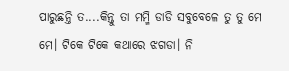ପାରୁଛନ୍ତି ତ....କିନ୍ତୁ ତା ମମ୍ମି ଡାଡି ସବୁବେଳେ ତୁ ତୁ ମେ ମେ। ଟିକେ ଟିକେ କଥାରେ ଝଗଡା। ନି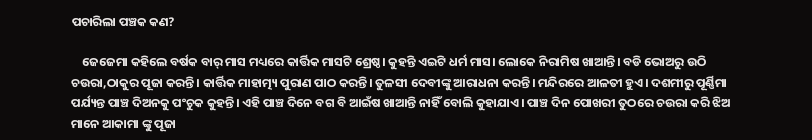ପଚାରିଲା ପଞ୍ଚକ କଣ?

    ଜେଜେମା କହିଲେ ବର୍ଷକ ବାର୍ ମାସ ମଧ୍ୟରେ କାର୍ତ୍ତିକ ମାସଟି ଶ୍ରେଷ୍ଠ। କୁହନ୍ତି ଏଇଟି ଧର୍ମ ମାସ। ଲୋକେ ନିରାମିଷ ଖାଆନ୍ତି। ବଡି ଭୋଅରୁ ଉଠି ଚଉରା,ଠାକୁର ପୂଜା କରନ୍ତି। କାର୍ତ୍ତିକ ମାହାତ୍ମ୍ୟ ପୁରାଣ ପାଠ କରନ୍ତି। ତୁଳସୀ ଦେବୀଙ୍କୁ ଆରାଧନା କରନ୍ତି। ମନ୍ଦିରରେ ଆଳତୀ ହୁଏ। ଦଶମୀରୁ ପୂର୍ଣ୍ଣିମା ପର୍ଯ୍ୟନ୍ତ ପାଞ୍ଚ ଦିଅନକୁ ପଂଚୁକ କୁହନ୍ତି। ଏହି ପାଞ୍ଚ ଦିନେ ବଗ ବି ଆଇଁଷ ଖାଆନ୍ତି ନାହିଁ ବୋଲି କୁହାଯାଏ। ପାଞ୍ଚ ଦିନ ପୋଖରୀ ତୁଠରେ ଚଉରା କରି ଝିଅ ମାନେ ଆକାମା ଙ୍କୁ ପୂଜା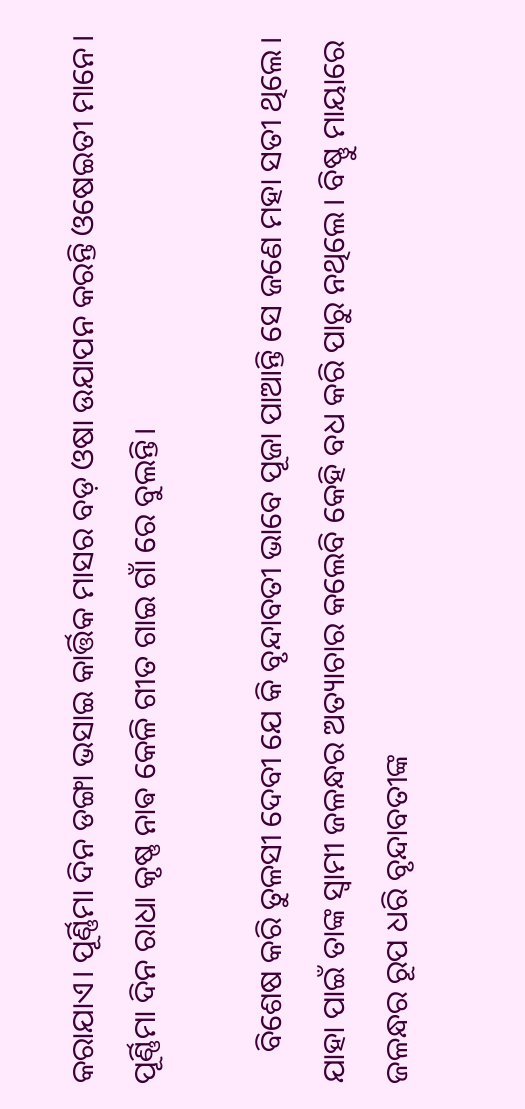କରାଯାଏ। ପୂର୍ଣ୍ଣିମା ଦିନ ଡଙ୍ଗା ଭସାଇ କାର୍ତ୍ତିକ ମାସର ବଡ଼ ଓଷା ଉଯାପନ କରନ୍ତି ଓଷେଇତୀ ମାନେ। ପୂର୍ଣ୍ଣିମା ଦିନ ରାଧା କୃଷ୍ଣ ନାଵ କେଳି ଗୀତ ଗାଇ ଗାଁ ରେ ବୁଲନ୍ତି।

    ବିଶେଷ କରି ତୁଳସୀ ଦେବୀ ଯେ କି ବୃନ୍ଦାବତୀ ଭାବେ ପୂଜା ପାଆନ୍ତି ସେ ଜଣେ ମହା ସତୀ ଥିଲେ। ଯାହା ପାଇଁ ତାଙ୍କ ସ୍ୱାମୀ ଜଳନ୍ଧର ଅତ୍ୟାଚାର କଲେବି କେହି ବଧ କରି ପାରୁ ନଥିଲେ। ବିଷ୍ଣୁ ମାୟାରେ ଜଳନ୍ଧର ରୂପ ଧରି ବୃନ୍ଦାବତୀଙ୍କ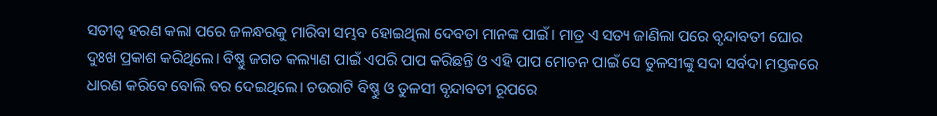ସତୀତ୍ୱ ହରଣ କଲା ପରେ ଜଳନ୍ଧରକୁ ମାରିବା ସମ୍ଭବ ହୋଇଥିଲା ଦେବତା ମାନଙ୍କ ପାଇଁ। ମାତ୍ର ଏ ସତ୍ୟ ଜାଣିଲା ପରେ ବୃନ୍ଦାବତୀ ଘୋର ଦୁଃଖ ପ୍ରକାଶ କରିଥିଲେ। ବିଷ୍ଣୁ ଜଗତ କଲ୍ୟାଣ ପାଇଁ ଏପରି ପାପ କରିଛନ୍ତି ଓ ଏହି ପାପ ମୋଚନ ପାଇଁ ସେ ତୁଳସୀଙ୍କୁ ସଦା ସର୍ବଦା ମସ୍ତକରେ ଧାରଣ କରିବେ ବୋଲି ବର ଦେଇଥିଲେ। ଚଉରାଟି ବିଷ୍ଣୁ ଓ ତୁଳସୀ ବୃନ୍ଦାବତୀ ରୂପରେ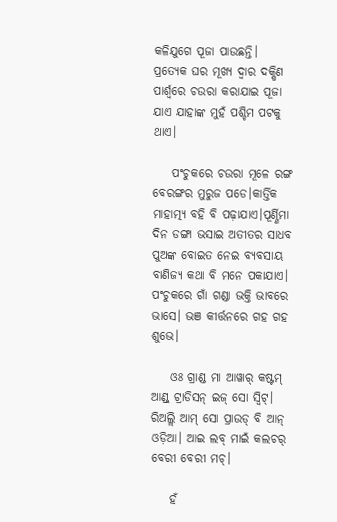କଳିଯୁଗେ ପୂଜା ପାଉଛନ୍ତି। ପ୍ରତ୍ୟେକ ଘର ମୂଖ୍ୟ ଦ୍ୱାର ଦକ୍ଷିଣ ପାର୍ଶ୍ଵରେ ଚଉରା କରାଯାଇ ପୂଜା ଯାଏ ଯାହାଙ୍କ ମୁହଁ ପଶ୍ଚିମ ପଟକୁ ଥାଏ।

    ପଂଚୁକରେ ଚଉରା ମୂଳେ ରଙ୍ଗ ବେରଙ୍ଗର ମୁରୁଜ ପଡେ।କାର୍ତ୍ତିକ ମାହାତ୍ମ୍ୟ ବହି ବି ପଢ଼ାଯାଏ।ପୂର୍ଣ୍ଣିମା ଦିନ ଡଙ୍ଗା ଭସାଇ ଅତୀତର ସାଧବ ପୁଅଙ୍କ ବୋଇତ ନେଇ ବ୍ୟବସାୟ ବାଣିଜ୍ୟ କଥା ବି ମନେ ପକାଯାଏ। ପଂଚୁକରେ ଗାଁ ଗଣ୍ଡା ଭକ୍ତି ଭାବରେ ଭାସେ। ଭଞ କୀର୍ତ୍ତନରେ ଗହ ଗହ ଶୁଭେ।

    ଓଃ ଗ୍ରାଣ୍ଡ ମା ଆୱାର୍ କଷ୍ଟମ୍ ଆଣ୍ଡ୍ ଟ୍ରାଡିସନ୍ ଇଜ୍ ସୋ ସ୍ୱିଟ୍। ରିଅଲ୍ଲି ଆମ୍ ସୋ ପ୍ରାଉଡ୍ ବି ଆନ୍ ଓଡ଼ିଆ। ଆଇ ଲବ୍ ମାଇଁ କଲଚର୍ ବେରୀ ବେରୀ ମଚ୍।

    ହଁ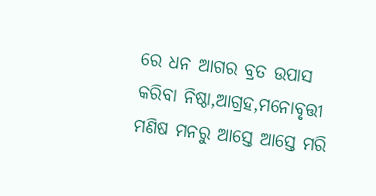ରେ ଧନ ଆଗର ବ୍ରତ ଉପାସ କରିବା ନିଷ୍ଠା,ଆଗ୍ରହ,ମନୋବୃତ୍ତୀ ମଣିଷ ମନରୁ ଆସ୍ତେ ଆସ୍ତେ ମରି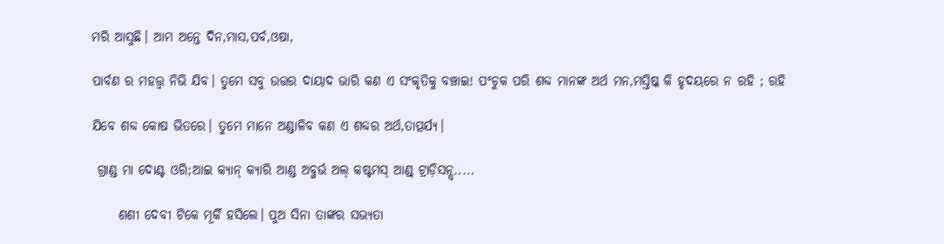ମରି ଆସୁଛି। ଆମ ଅନ୍ତେ ଦିନ,ମାସ,ପର୍ବ,ଓଷା,

ପାର୍ବଣ ର ମହତ୍ତ୍ୱ ନିଭି ଯିବ। ତୁମେ ସବୁ ଉତ୍ତର ଦାୟାଦ ଭାରି କଣ ଏ ସଂକୃତିକୁ ବଞ୍ଚାଇ! ପଂଚୁକ ପରି ଶବ୍ଦ ମାନଙ୍କ ଅର୍ଥ ମନ,ମସ୍ତିଷ୍କ କି ହୃଦୟରେ ନ ରହି ; ରହି

ଯିବେ ଶବ୍ଦ କୋଷ ଭିତରେ। ତୁମେ ମାନେ ଅଣ୍ଡାଳିବ କଣ ଏ ଶବ୍ଦର ଅର୍ଥ,ତାତ୍ପର୍ଯ୍ୟ।

 ଗ୍ରାଣ୍ଡ ମା ଦୋଣ୍ଟ ଓରି;ଆଇ କ୍ୟାନ୍ କ୍ୟାରି ଆଣ୍ଡ ଅବ୍ଜର୍ଭ ଅଲ୍ କଷ୍ଟମସ୍ ଆଣ୍ଡ୍ ଟ୍ରାଡ଼ିସନ୍ସ୍.....

     ଶଶୀ ଦେବୀ ଟିକେ ମୂର୍କି ହସିଲେ। ପୁଅ ସିନା ତାଙ୍କର ସଭ୍ୟତା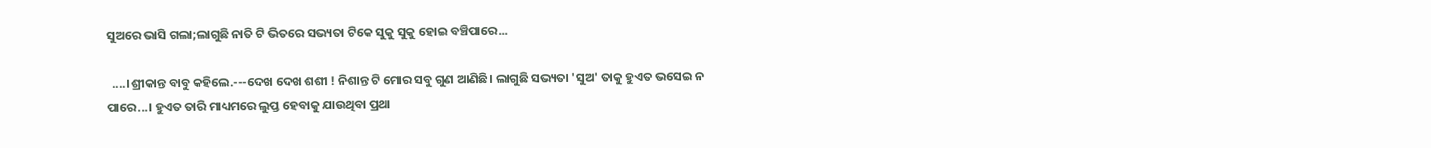ସୁଅରେ ଭାସି ଗଲା;ଲାଗୁଛି ନାତି ଟି ଭିତରେ ସଭ୍ୟତା ଟିକେ ସୁକୁ ସୁକୁ ହୋଇ ବଞ୍ଚିପାରେ...

  ....।ଶ୍ରୀକାନ୍ତ ବାବୁ କହିଲେ.---ଦେଖ ଦେଖ ଶଶୀ ! ନିଶାନ୍ତ ଟି ମୋର ସବୁ ଗୁଣ ଆଣିଛି। ଲାଗୁଛି ସଭ୍ୟତା 'ସୁଅ' ତାକୁ ହୁଏତ ଭସେଇ ନ ପାରେ...। ହୁଏତ ତାରି ମାଧ୍ୟମରେ ଲୁପ୍ତ ହେବାକୁ ଯାଉଥିବା ପ୍ରଥା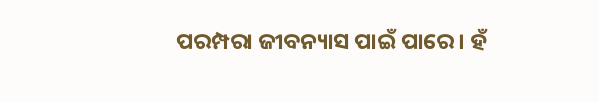ପରମ୍ପରା ଜୀବନ୍ୟାସ ପାଇଁ ପାରେ। ହଁ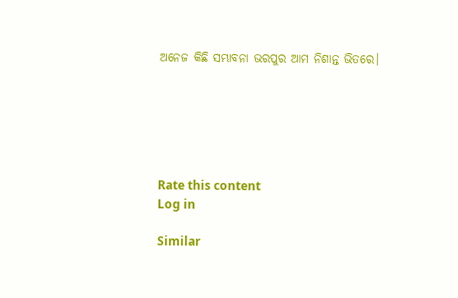ଅନେଜ କିଛି ସମ୍ଭାବନା ଭରପୁର ଆମ ନିଶାନ୍ତ ଭିତରେ।






Rate this content
Log in

Similar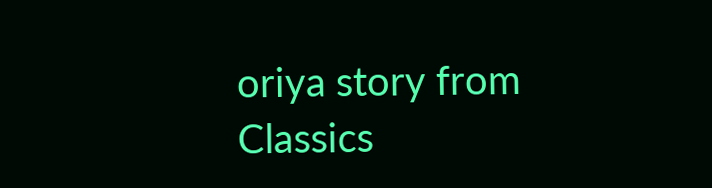oriya story from Classics